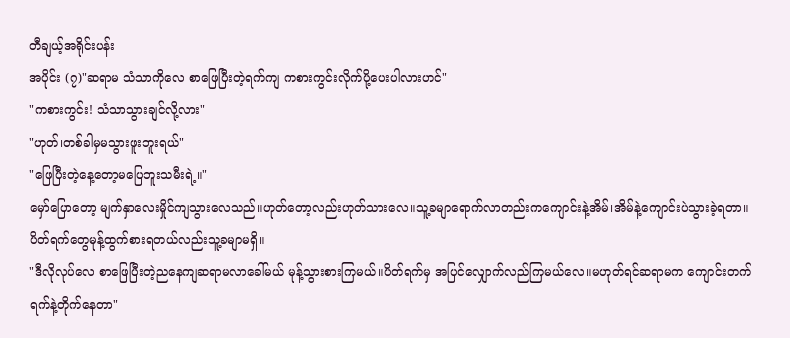တီချယ့်အရိုင်းပန်း
အပိုင်း (၇)"ဆရာမ သံသာကိုလေ စာဖြေပြီးတဲ့ရက်ကျ ကစားကွင်းလိုက်ပို့ပေးပါလားဟင်"
"ကစားကွင်း! သံသာသွားချင်လို့လား"
"ဟုတ်၊တစ်ခါမှမသွားဖူးဘူးရယ်"
"ဖြေပြီးတဲ့နေ့တော့မပြေဘူးသမီးရဲ့။"
မှော်ပြောတော့ မျက်နှာလေးမှိုင်ကျသွားလေသည်။ဟုတ်တော့လည်းဟုတ်သားလေ။သူ့ခမျာရောက်လာတည်းကကျောင်းနဲ့အိမ်၊အိမ်နဲ့ကျောင်းပဲသွားခဲ့ရတာ။ပိတ်ရက်တွေမုန့်ထွက်စားရတယ်လည်းသူ့ခမျာမရှိ။
"ဒီလိုလုပ်လေ စာဖြေပြီးတဲ့ညနေကျဆရာမလာခေါ်မယ် မုန့်သွားစားကြမယ်။ပိတ်ရက်မှ အပြင်လျှောက်လည်ကြမယ်လေ။မဟုတ်ရင်ဆရာမက ကျောင်းတက်ရက်နဲ့တိုက်နေတာ"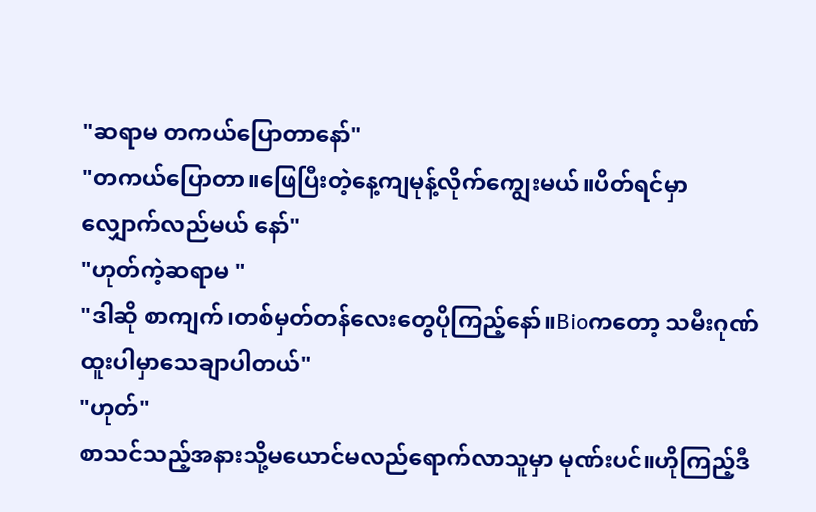"ဆရာမ တကယ်ပြောတာနော်"
"တကယ်ပြောတာ။ဖြေပြီးတဲ့နေ့ကျမုန့်လိုက်ကျွေးမယ်။ပိတ်ရင်မှာ လျှောက်လည်မယ် နော်"
"ဟုတ်ကဲ့ဆရာမ "
"ဒါဆို စာကျက်၊တစ်မှတ်တန်လေးတွေပိုကြည့်နော်။Bioကတော့ သမီးဂုဏ်ထူးပါမှာသေချာပါတယ်"
"ဟုတ်"
စာသင်သည့်အနားသို့မယောင်မလည်ရောက်လာသူမှာ မုဏ်းပင်။ဟိုကြည့်ဒီ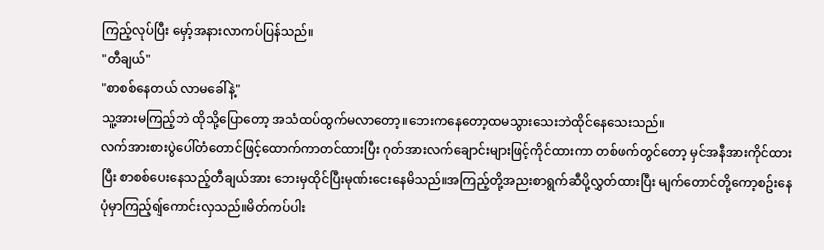ကြည့်လုပ်ပြီး မှော့်အနားလာကပ်ပြန်သည်။
"တီချယ်"
"စာစစ်နေတယ် လာမခေါ်နဲ့"
သူ့အားမကြည့်ဘဲ ထိုသို့ပြောတော့ အသံထပ်ထွက်မလာတော့။ဘေးကနေတော့ထမသွားသေးဘဲထိုင်နေသေးသည်။
လက်အားစားပွဲပေါ်တံတောင်ဖြင့်ထောက်ကာတင်ထားပြီး ဂုတ်အားလက်ချောင်းများဖြင့်ကိုင်ထားကာ တစ်ဖက်တွင်တော့ မှင်အနီအားကိုင်ထားပြီး စာစစ်ပေးနေသည့်တီချယ်အား ဘေးမှထိုင်ပြီးမုဏ်းငေးနေမိသည်။အကြည့်တို့အညးစာရွက်ဆီပို့လွှတ်ထားပြီး မျက်တောင်တို့ကော့စဥ်းနေပုံမှာကြည့်ရျ်ကောင်းလှသည်။မိတ်ကပ်ပါး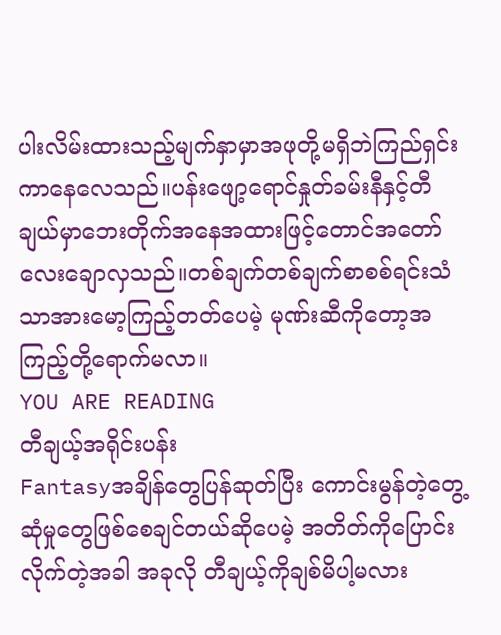ပါးလိမ်းထားသည့်မျက်နှာမှာအဖုတို့မရှိဘဲကြည်ရှင်းကာနေလေသည်။ပန်းဖျော့ရောင်နှုတ်ခမ်းနီနှင့်တီချယ်မှာဘေးတိုက်အနေအထားဖြင့်တောင်အတော်လေးချောလှသည်။တစ်ချက်တစ်ချက်စာစစ်ရင်းသံသာအားမော့ကြည့်တတ်ပေမဲ့ မုဏ်းဆီကိုတော့အကြည့်တို့ရောက်မလာ။
YOU ARE READING
တီချယ့်အရိုင်းပန်း
Fantasyအချိန်တွေပြန်ဆုတ်ပြီး ကောင်းမွန်တဲ့တွေ့ဆုံမှုတွေဖြစ်စေချင်တယ်ဆိုပေမဲ့ အတိတ်ကိုပြောင်းလိုက်တဲ့အခါ အခုလို တီချယ့်ကိုချစ်မိပါ့မလား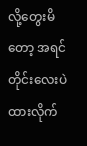လို့တွေးမိတော့ အရင်တိုင်းလေးပဲထားလိုက်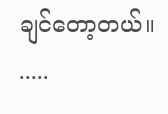ချင်တော့တယ်။ .....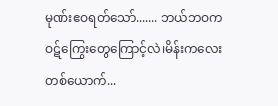မုဏ်းဧဝရတ်သော်....... ဘယ်ဘဝကဝဋ်ကြွေးတွေကြောင့်လဲ၊မိန်းကလေးတစ်ယောက်...